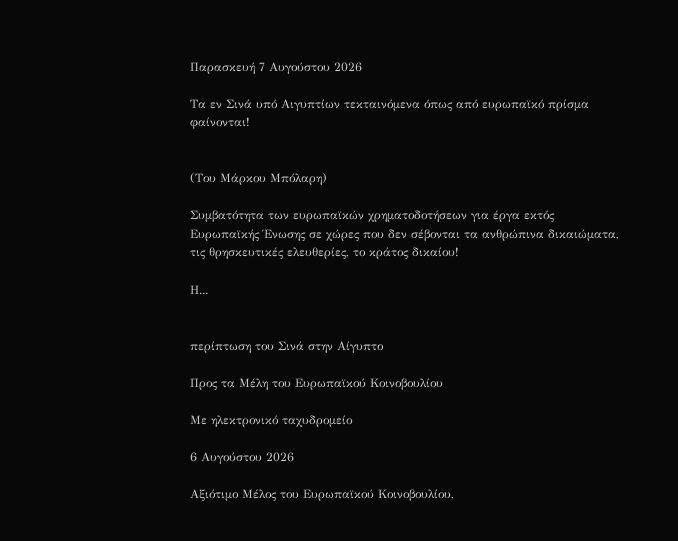Παρασκευή 7 Αυγούστου 2026

Τα εν Σινά υπό Αιγυπτίων τεκταινόμενα όπως από ευρωπαϊκό πρίσμα φαίνονται!


(Του Μάρκου Μπόλαρη)

Συμβατότητα των ευρωπαϊκών χρηματοδοτήσεων για έργα εκτός Ευρωπαϊκής Ένωσης σε χώρες που δεν σέβονται τα ανθρώπινα δικαιώματα, τις θρησκευτικές ελευθερίες, το κράτος δικαίου!

Η...


περίπτωση του Σινά στην Αίγυπτο

Προς τα Μέλη του Ευρωπαϊκού Κοινοβουλίου

Με ηλεκτρονικό ταχυδρομείο

6 Αυγούστου 2026

Αξιότιμο Μέλος του Ευρωπαϊκού Κοινοβουλίου,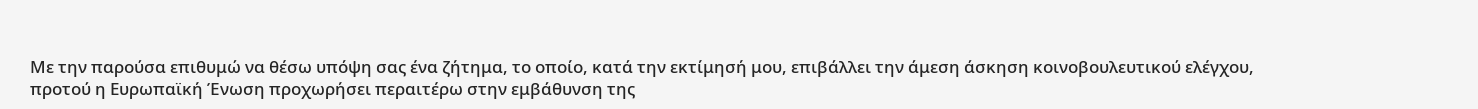Με την παρούσα επιθυμώ να θέσω υπόψη σας ένα ζήτημα, το οποίο, κατά την εκτίμησή μου, επιβάλλει την άμεση άσκηση κοινοβουλευτικού ελέγχου, προτού η Ευρωπαϊκή Ένωση προχωρήσει περαιτέρω στην εμβάθυνση της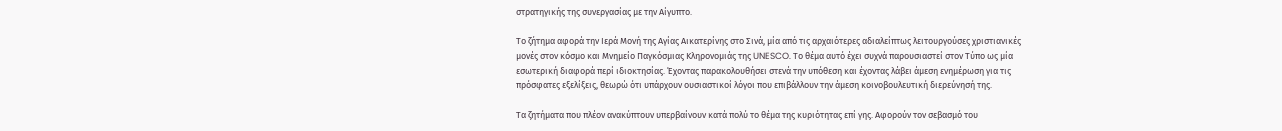στρατηγικής της συνεργασίας με την Αίγυπτο.

Το ζήτημα αφορά την Ιερά Μονή της Αγίας Αικατερίνης στο Σινά, μία από τις αρχαιότερες αδιαλείπτως λειτουργούσες χριστιανικές μονές στον κόσμο και Μνημείο Παγκόσμιας Κληρονομιάς της UNESCO. Το θέμα αυτό έχει συχνά παρουσιαστεί στον Τύπο ως μία εσωτερική διαφορά περί ιδιοκτησίας. Έχοντας παρακολουθήσει στενά την υπόθεση και έχοντας λάβει άμεση ενημέρωση για τις πρόσφατες εξελίξεις, θεωρώ ότι υπάρχουν ουσιαστικοί λόγοι που επιβάλλουν την άμεση κοινοβουλευτική διερεύνησή της.

Τα ζητήματα που πλέον ανακύπτουν υπερβαίνουν κατά πολύ το θέμα της κυριότητας επί γης. Αφορούν τον σεβασμό του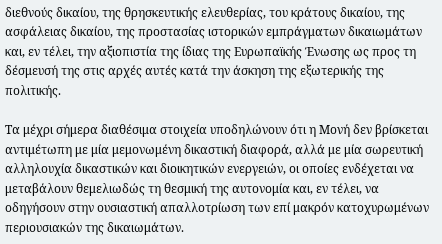διεθνούς δικαίου, της θρησκευτικής ελευθερίας, του κράτους δικαίου, της ασφάλειας δικαίου, της προστασίας ιστορικών εμπράγματων δικαιωμάτων και, εν τέλει, την αξιοπιστία της ίδιας της Ευρωπαϊκής Ένωσης ως προς τη δέσμευσή της στις αρχές αυτές κατά την άσκηση της εξωτερικής της πολιτικής.

Τα μέχρι σήμερα διαθέσιμα στοιχεία υποδηλώνουν ότι η Μονή δεν βρίσκεται αντιμέτωπη με μία μεμονωμένη δικαστική διαφορά, αλλά με μία σωρευτική αλληλουχία δικαστικών και διοικητικών ενεργειών, οι οποίες ενδέχεται να μεταβάλουν θεμελιωδώς τη θεσμική της αυτονομία και, εν τέλει, να οδηγήσουν στην ουσιαστική απαλλοτρίωση των επί μακρόν κατοχυρωμένων περιουσιακών της δικαιωμάτων.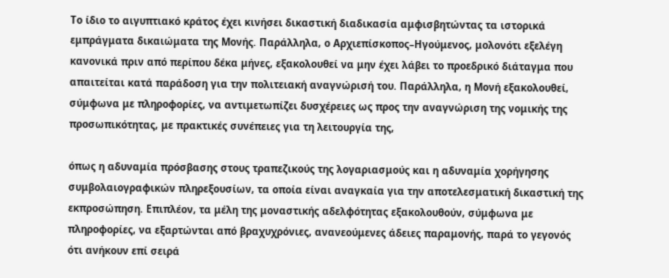Το ίδιο το αιγυπτιακό κράτος έχει κινήσει δικαστική διαδικασία αμφισβητώντας τα ιστορικά εμπράγματα δικαιώματα της Μονής. Παράλληλα, ο Αρχιεπίσκοπος–Ηγούμενος, μολονότι εξελέγη κανονικά πριν από περίπου δέκα μήνες, εξακολουθεί να μην έχει λάβει το προεδρικό διάταγμα που απαιτείται κατά παράδοση για την πολιτειακή αναγνώρισή του. Παράλληλα, η Μονή εξακολουθεί, σύμφωνα με πληροφορίες, να αντιμετωπίζει δυσχέρειες ως προς την αναγνώριση της νομικής της προσωπικότητας, με πρακτικές συνέπειες για τη λειτουργία της,

όπως η αδυναμία πρόσβασης στους τραπεζικούς της λογαριασμούς και η αδυναμία χορήγησης συμβολαιογραφικών πληρεξουσίων, τα οποία είναι αναγκαία για την αποτελεσματική δικαστική της εκπροσώπηση. Επιπλέον, τα μέλη της μοναστικής αδελφότητας εξακολουθούν, σύμφωνα με πληροφορίες, να εξαρτώνται από βραχυχρόνιες, ανανεούμενες άδειες παραμονής, παρά το γεγονός ότι ανήκουν επί σειρά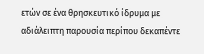ετών σε ένα θρησκευτικό ίδρυμα με αδιάλειπτη παρουσία περίπου δεκαπέντε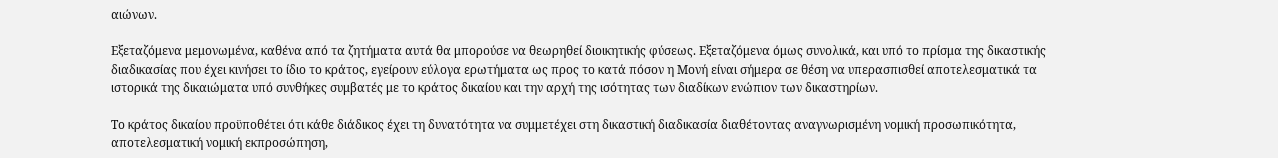αιώνων.

Εξεταζόμενα μεμονωμένα, καθένα από τα ζητήματα αυτά θα μπορούσε να θεωρηθεί διοικητικής φύσεως. Εξεταζόμενα όμως συνολικά, και υπό το πρίσμα της δικαστικής διαδικασίας που έχει κινήσει το ίδιο το κράτος, εγείρουν εύλογα ερωτήματα ως προς το κατά πόσον η Μονή είναι σήμερα σε θέση να υπερασπισθεί αποτελεσματικά τα ιστορικά της δικαιώματα υπό συνθήκες συμβατές με το κράτος δικαίου και την αρχή της ισότητας των διαδίκων ενώπιον των δικαστηρίων.

Το κράτος δικαίου προϋποθέτει ότι κάθε διάδικος έχει τη δυνατότητα να συμμετέχει στη δικαστική διαδικασία διαθέτοντας αναγνωρισμένη νομική προσωπικότητα, αποτελεσματική νομική εκπροσώπηση,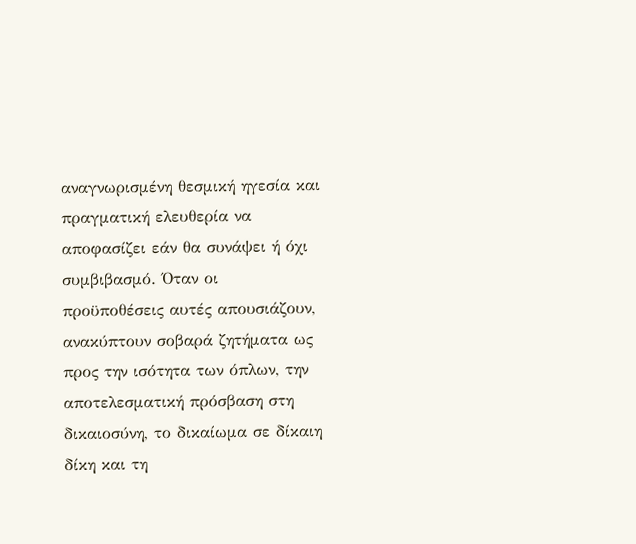αναγνωρισμένη θεσμική ηγεσία και πραγματική ελευθερία να αποφασίζει εάν θα συνάψει ή όχι συμβιβασμό. Όταν οι προϋποθέσεις αυτές απουσιάζουν, ανακύπτουν σοβαρά ζητήματα ως προς την ισότητα των όπλων, την αποτελεσματική πρόσβαση στη δικαιοσύνη, το δικαίωμα σε δίκαιη δίκη και τη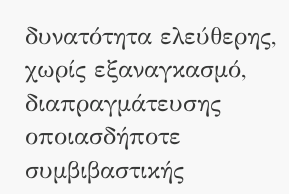δυνατότητα ελεύθερης, χωρίς εξαναγκασμό, διαπραγμάτευσης οποιασδήποτε συμβιβαστικής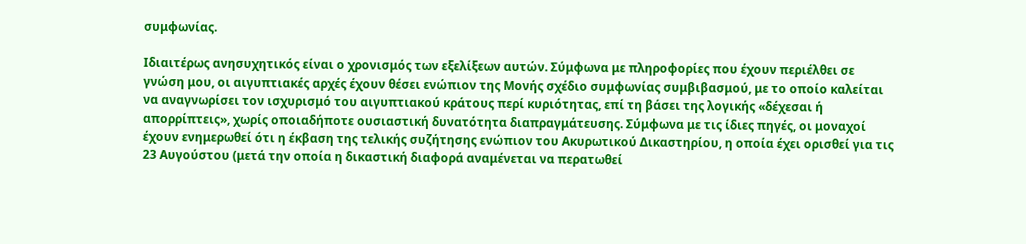συμφωνίας.

Ιδιαιτέρως ανησυχητικός είναι ο χρονισμός των εξελίξεων αυτών. Σύμφωνα με πληροφορίες που έχουν περιέλθει σε γνώση μου, οι αιγυπτιακές αρχές έχουν θέσει ενώπιον της Μονής σχέδιο συμφωνίας συμβιβασμού, με το οποίο καλείται να αναγνωρίσει τον ισχυρισμό του αιγυπτιακού κράτους περί κυριότητας, επί τη βάσει της λογικής «δέχεσαι ή απορρίπτεις», χωρίς οποιαδήποτε ουσιαστική δυνατότητα διαπραγμάτευσης. Σύμφωνα με τις ίδιες πηγές, οι μοναχοί έχουν ενημερωθεί ότι η έκβαση της τελικής συζήτησης ενώπιον του Ακυρωτικού Δικαστηρίου, η οποία έχει ορισθεί για τις 23 Αυγούστου (μετά την οποία η δικαστική διαφορά αναμένεται να περατωθεί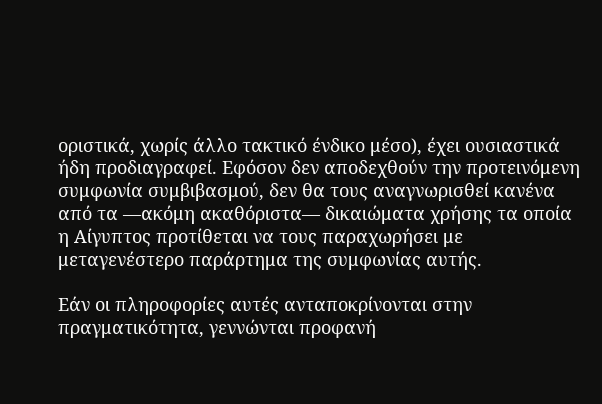οριστικά, χωρίς άλλο τακτικό ένδικο μέσο), έχει ουσιαστικά ήδη προδιαγραφεί. Εφόσον δεν αποδεχθούν την προτεινόμενη συμφωνία συμβιβασμού, δεν θα τους αναγνωρισθεί κανένα από τα —ακόμη ακαθόριστα— δικαιώματα χρήσης τα οποία η Αίγυπτος προτίθεται να τους παραχωρήσει με μεταγενέστερο παράρτημα της συμφωνίας αυτής.

Εάν οι πληροφορίες αυτές ανταποκρίνονται στην πραγματικότητα, γεννώνται προφανή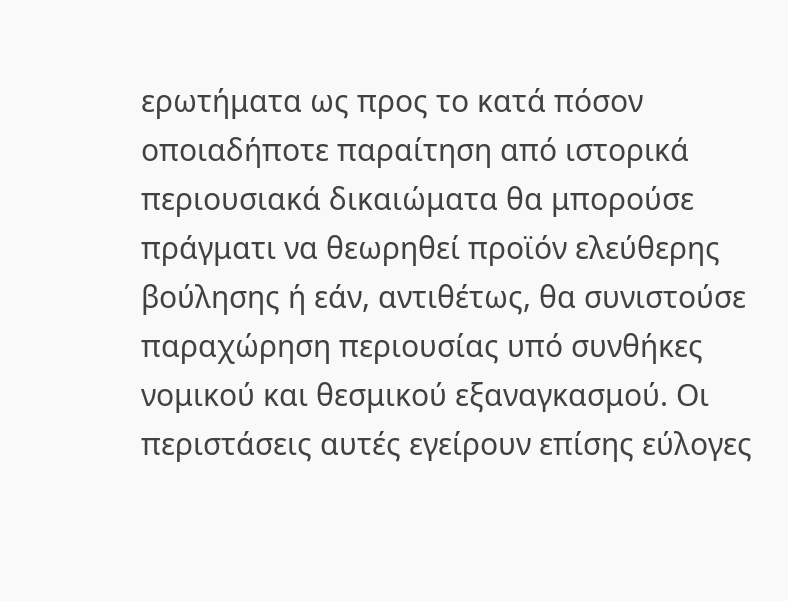ερωτήματα ως προς το κατά πόσον οποιαδήποτε παραίτηση από ιστορικά περιουσιακά δικαιώματα θα μπορούσε πράγματι να θεωρηθεί προϊόν ελεύθερης βούλησης ή εάν, αντιθέτως, θα συνιστούσε παραχώρηση περιουσίας υπό συνθήκες νομικού και θεσμικού εξαναγκασμού. Οι περιστάσεις αυτές εγείρουν επίσης εύλογες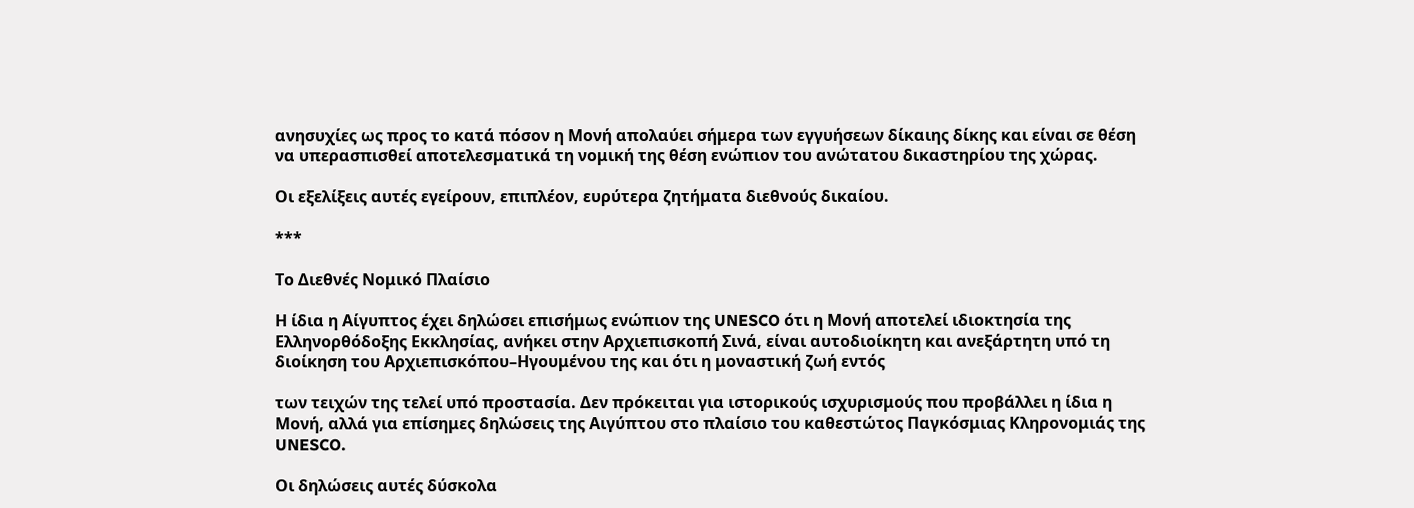ανησυχίες ως προς το κατά πόσον η Μονή απολαύει σήμερα των εγγυήσεων δίκαιης δίκης και είναι σε θέση να υπερασπισθεί αποτελεσματικά τη νομική της θέση ενώπιον του ανώτατου δικαστηρίου της χώρας.

Οι εξελίξεις αυτές εγείρουν, επιπλέον, ευρύτερα ζητήματα διεθνούς δικαίου.

***

Το Διεθνές Νομικό Πλαίσιο

Η ίδια η Αίγυπτος έχει δηλώσει επισήμως ενώπιον της UNESCO ότι η Μονή αποτελεί ιδιοκτησία της Ελληνορθόδοξης Εκκλησίας, ανήκει στην Αρχιεπισκοπή Σινά, είναι αυτοδιοίκητη και ανεξάρτητη υπό τη διοίκηση του Αρχιεπισκόπου–Ηγουμένου της και ότι η μοναστική ζωή εντός

των τειχών της τελεί υπό προστασία. Δεν πρόκειται για ιστορικούς ισχυρισμούς που προβάλλει η ίδια η Μονή, αλλά για επίσημες δηλώσεις της Αιγύπτου στο πλαίσιο του καθεστώτος Παγκόσμιας Κληρονομιάς της UNESCO.

Οι δηλώσεις αυτές δύσκολα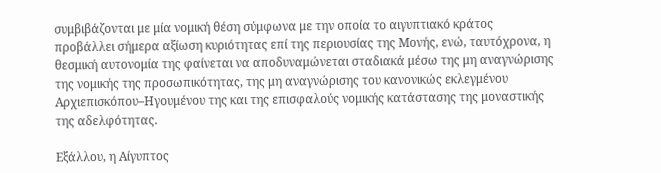συμβιβάζονται με μία νομική θέση σύμφωνα με την οποία το αιγυπτιακό κράτος προβάλλει σήμερα αξίωση κυριότητας επί της περιουσίας της Μονής, ενώ, ταυτόχρονα, η θεσμική αυτονομία της φαίνεται να αποδυναμώνεται σταδιακά μέσω της μη αναγνώρισης της νομικής της προσωπικότητας, της μη αναγνώρισης του κανονικώς εκλεγμένου Αρχιεπισκόπου–Ηγουμένου της και της επισφαλούς νομικής κατάστασης της μοναστικής της αδελφότητας.

Εξάλλου, η Αίγυπτος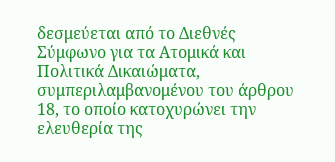δεσμεύεται από το Διεθνές Σύμφωνο για τα Ατομικά και Πολιτικά Δικαιώματα, συμπεριλαμβανομένου του άρθρου 18, το οποίο κατοχυρώνει την ελευθερία της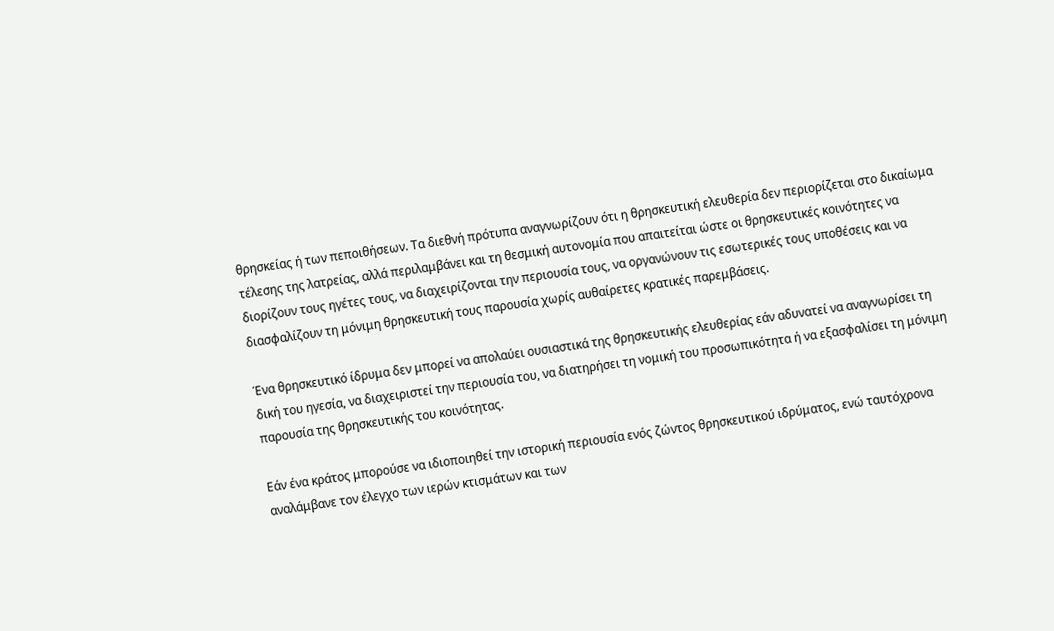θρησκείας ή των πεποιθήσεων. Τα διεθνή πρότυπα αναγνωρίζουν ότι η θρησκευτική ελευθερία δεν περιορίζεται στο δικαίωμα τέλεσης της λατρείας, αλλά περιλαμβάνει και τη θεσμική αυτονομία που απαιτείται ώστε οι θρησκευτικές κοινότητες να διορίζουν τους ηγέτες τους, να διαχειρίζονται την περιουσία τους, να οργανώνουν τις εσωτερικές τους υποθέσεις και να διασφαλίζουν τη μόνιμη θρησκευτική τους παρουσία χωρίς αυθαίρετες κρατικές παρεμβάσεις.

Ένα θρησκευτικό ίδρυμα δεν μπορεί να απολαύει ουσιαστικά της θρησκευτικής ελευθερίας εάν αδυνατεί να αναγνωρίσει τη δική του ηγεσία, να διαχειριστεί την περιουσία του, να διατηρήσει τη νομική του προσωπικότητα ή να εξασφαλίσει τη μόνιμη παρουσία της θρησκευτικής του κοινότητας.

Εάν ένα κράτος μπορούσε να ιδιοποιηθεί την ιστορική περιουσία ενός ζώντος θρησκευτικού ιδρύματος, ενώ ταυτόχρονα αναλάμβανε τον έλεγχο των ιερών κτισμάτων και των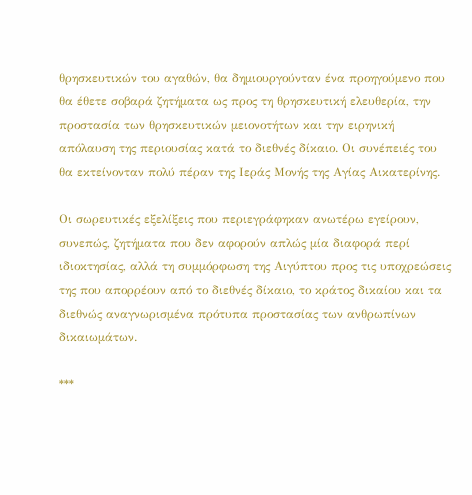θρησκευτικών του αγαθών, θα δημιουργούνταν ένα προηγούμενο που θα έθετε σοβαρά ζητήματα ως προς τη θρησκευτική ελευθερία, την προστασία των θρησκευτικών μειονοτήτων και την ειρηνική απόλαυση της περιουσίας κατά το διεθνές δίκαιο. Οι συνέπειές του θα εκτείνονταν πολύ πέραν της Ιεράς Μονής της Αγίας Αικατερίνης.

Οι σωρευτικές εξελίξεις που περιεγράφηκαν ανωτέρω εγείρουν, συνεπώς, ζητήματα που δεν αφορούν απλώς μία διαφορά περί ιδιοκτησίας, αλλά τη συμμόρφωση της Αιγύπτου προς τις υποχρεώσεις της που απορρέουν από το διεθνές δίκαιο, το κράτος δικαίου και τα διεθνώς αναγνωρισμένα πρότυπα προστασίας των ανθρωπίνων δικαιωμάτων.

***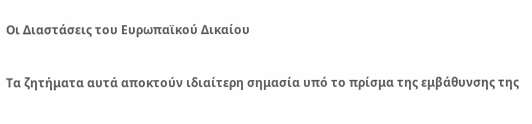Οι Διαστάσεις του Ευρωπαϊκού Δικαίου

Τα ζητήματα αυτά αποκτούν ιδιαίτερη σημασία υπό το πρίσμα της εμβάθυνσης της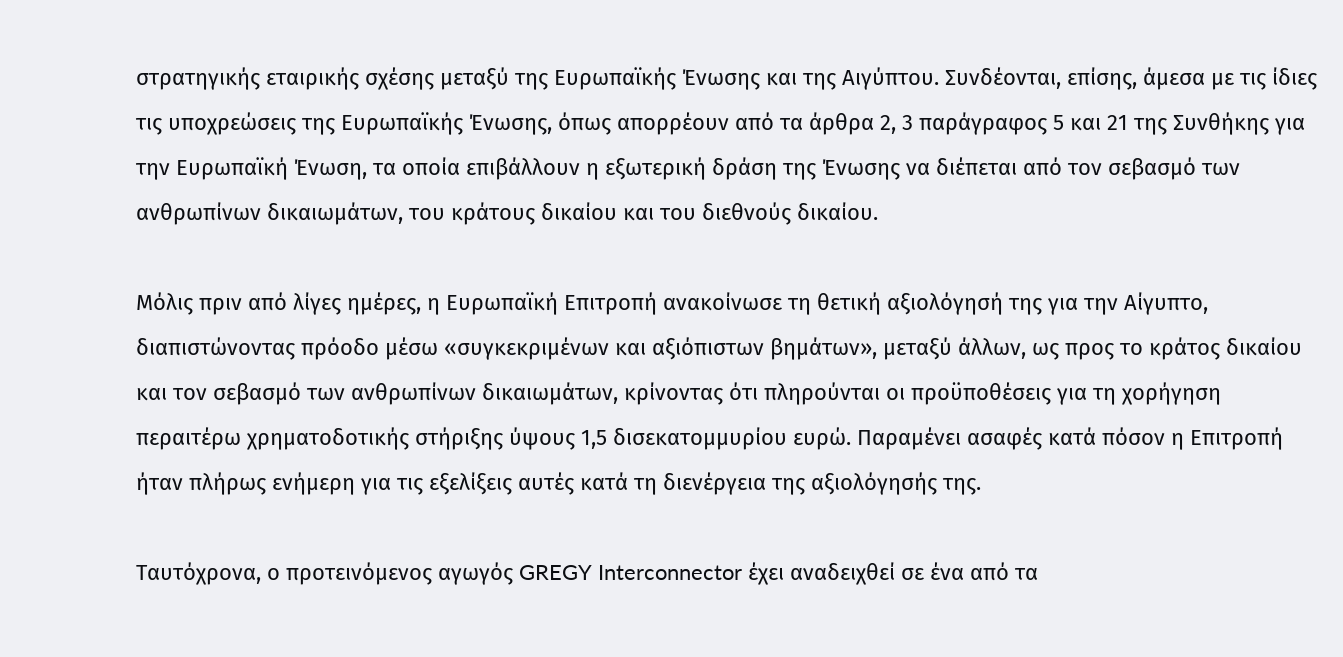στρατηγικής εταιρικής σχέσης μεταξύ της Ευρωπαϊκής Ένωσης και της Αιγύπτου. Συνδέονται, επίσης, άμεσα με τις ίδιες τις υποχρεώσεις της Ευρωπαϊκής Ένωσης, όπως απορρέουν από τα άρθρα 2, 3 παράγραφος 5 και 21 της Συνθήκης για την Ευρωπαϊκή Ένωση, τα οποία επιβάλλουν η εξωτερική δράση της Ένωσης να διέπεται από τον σεβασμό των ανθρωπίνων δικαιωμάτων, του κράτους δικαίου και του διεθνούς δικαίου.

Μόλις πριν από λίγες ημέρες, η Ευρωπαϊκή Επιτροπή ανακοίνωσε τη θετική αξιολόγησή της για την Αίγυπτο, διαπιστώνοντας πρόοδο μέσω «συγκεκριμένων και αξιόπιστων βημάτων», μεταξύ άλλων, ως προς το κράτος δικαίου και τον σεβασμό των ανθρωπίνων δικαιωμάτων, κρίνοντας ότι πληρούνται οι προϋποθέσεις για τη χορήγηση περαιτέρω χρηματοδοτικής στήριξης ύψους 1,5 δισεκατομμυρίου ευρώ. Παραμένει ασαφές κατά πόσον η Επιτροπή ήταν πλήρως ενήμερη για τις εξελίξεις αυτές κατά τη διενέργεια της αξιολόγησής της.

Ταυτόχρονα, ο προτεινόμενος αγωγός GREGY Interconnector έχει αναδειχθεί σε ένα από τα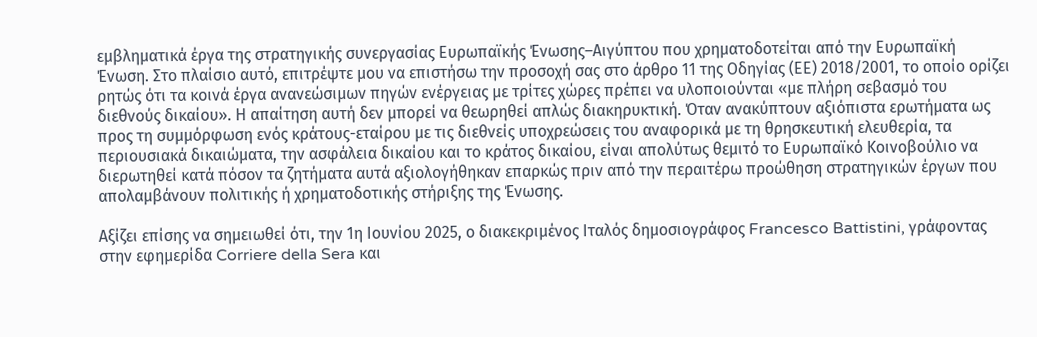εμβληματικά έργα της στρατηγικής συνεργασίας Ευρωπαϊκής Ένωσης–Αιγύπτου που χρηματοδοτείται από την Ευρωπαϊκή Ένωση. Στο πλαίσιο αυτό, επιτρέψτε μου να επιστήσω την προσοχή σας στο άρθρο 11 της Οδηγίας (ΕΕ) 2018/2001, το οποίο ορίζει ρητώς ότι τα κοινά έργα ανανεώσιμων πηγών ενέργειας με τρίτες χώρες πρέπει να υλοποιούνται «με πλήρη σεβασμό του διεθνούς δικαίου». Η απαίτηση αυτή δεν μπορεί να θεωρηθεί απλώς διακηρυκτική. Όταν ανακύπτουν αξιόπιστα ερωτήματα ως προς τη συμμόρφωση ενός κράτους-εταίρου με τις διεθνείς υποχρεώσεις του αναφορικά με τη θρησκευτική ελευθερία, τα περιουσιακά δικαιώματα, την ασφάλεια δικαίου και το κράτος δικαίου, είναι απολύτως θεμιτό το Ευρωπαϊκό Κοινοβούλιο να διερωτηθεί κατά πόσον τα ζητήματα αυτά αξιολογήθηκαν επαρκώς πριν από την περαιτέρω προώθηση στρατηγικών έργων που απολαμβάνουν πολιτικής ή χρηματοδοτικής στήριξης της Ένωσης.

Αξίζει επίσης να σημειωθεί ότι, την 1η Ιουνίου 2025, ο διακεκριμένος Ιταλός δημοσιογράφος Francesco Battistini, γράφοντας στην εφημερίδα Corriere della Sera και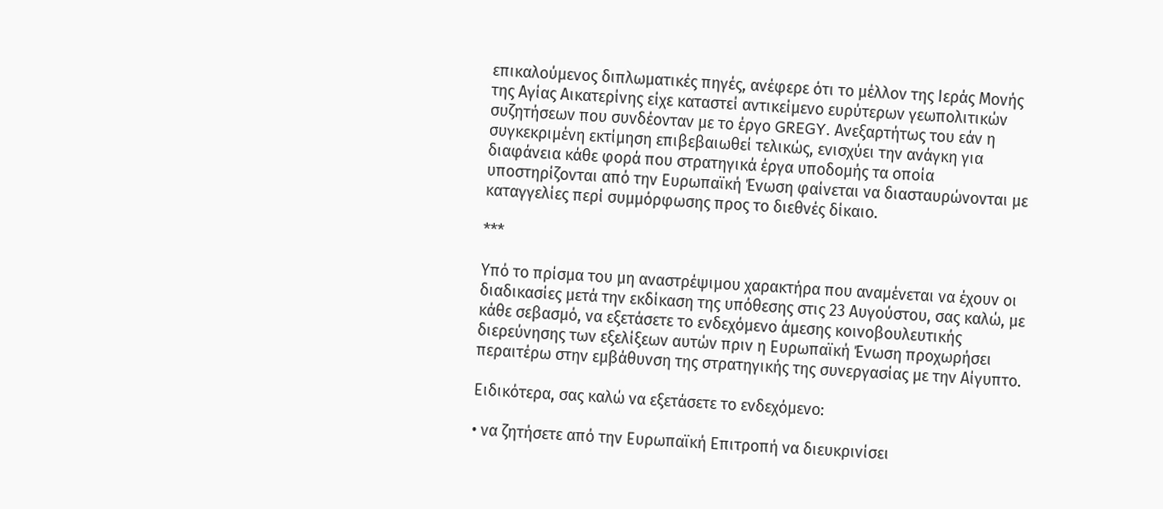επικαλούμενος διπλωματικές πηγές, ανέφερε ότι το μέλλον της Ιεράς Μονής της Αγίας Αικατερίνης είχε καταστεί αντικείμενο ευρύτερων γεωπολιτικών συζητήσεων που συνδέονταν με το έργο GREGY. Ανεξαρτήτως του εάν η συγκεκριμένη εκτίμηση επιβεβαιωθεί τελικώς, ενισχύει την ανάγκη για διαφάνεια κάθε φορά που στρατηγικά έργα υποδομής τα οποία υποστηρίζονται από την Ευρωπαϊκή Ένωση φαίνεται να διασταυρώνονται με καταγγελίες περί συμμόρφωσης προς το διεθνές δίκαιο.

***

Υπό το πρίσμα του μη αναστρέψιμου χαρακτήρα που αναμένεται να έχουν οι διαδικασίες μετά την εκδίκαση της υπόθεσης στις 23 Αυγούστου, σας καλώ, με κάθε σεβασμό, να εξετάσετε το ενδεχόμενο άμεσης κοινοβουλευτικής διερεύνησης των εξελίξεων αυτών πριν η Ευρωπαϊκή Ένωση προχωρήσει περαιτέρω στην εμβάθυνση της στρατηγικής της συνεργασίας με την Αίγυπτο.

Ειδικότερα, σας καλώ να εξετάσετε το ενδεχόμενο:

• να ζητήσετε από την Ευρωπαϊκή Επιτροπή να διευκρινίσει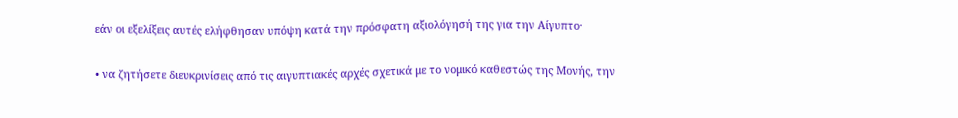εάν οι εξελίξεις αυτές ελήφθησαν υπόψη κατά την πρόσφατη αξιολόγησή της για την Αίγυπτο·

• να ζητήσετε διευκρινίσεις από τις αιγυπτιακές αρχές σχετικά με το νομικό καθεστώς της Μονής, την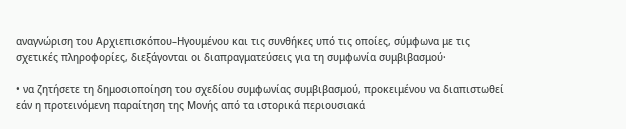αναγνώριση του Αρχιεπισκόπου–Ηγουμένου και τις συνθήκες υπό τις οποίες, σύμφωνα με τις σχετικές πληροφορίες, διεξάγονται οι διαπραγματεύσεις για τη συμφωνία συμβιβασμού·

• να ζητήσετε τη δημοσιοποίηση του σχεδίου συμφωνίας συμβιβασμού, προκειμένου να διαπιστωθεί εάν η προτεινόμενη παραίτηση της Μονής από τα ιστορικά περιουσιακά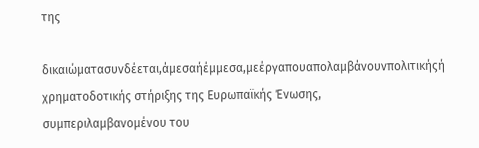της

δικαιώματασυνδέεται,άμεσαήέμμεσα,μεέργαπουαπολαμβάνουνπολιτικήςή χρηματοδοτικής στήριξης της Ευρωπαϊκής Ένωσης, συμπεριλαμβανομένου του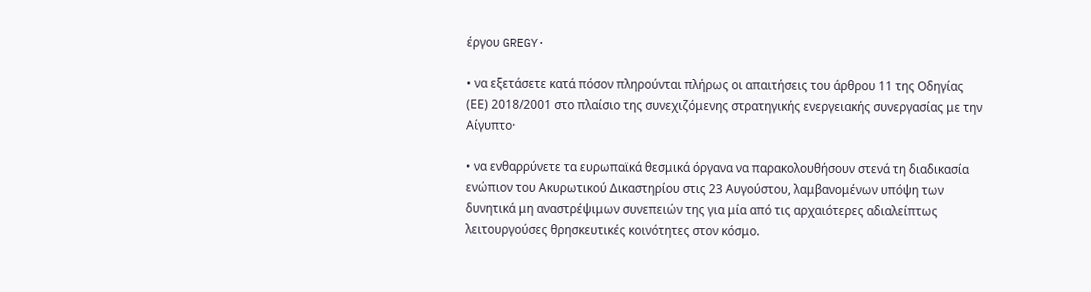έργου GREGY·

• να εξετάσετε κατά πόσον πληρούνται πλήρως οι απαιτήσεις του άρθρου 11 της Οδηγίας (ΕΕ) 2018/2001 στο πλαίσιο της συνεχιζόμενης στρατηγικής ενεργειακής συνεργασίας με την Αίγυπτο·

• να ενθαρρύνετε τα ευρωπαϊκά θεσμικά όργανα να παρακολουθήσουν στενά τη διαδικασία ενώπιον του Ακυρωτικού Δικαστηρίου στις 23 Αυγούστου, λαμβανομένων υπόψη των δυνητικά μη αναστρέψιμων συνεπειών της για μία από τις αρχαιότερες αδιαλείπτως λειτουργούσες θρησκευτικές κοινότητες στον κόσμο.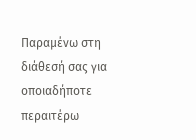Παραμένω στη διάθεσή σας για οποιαδήποτε περαιτέρω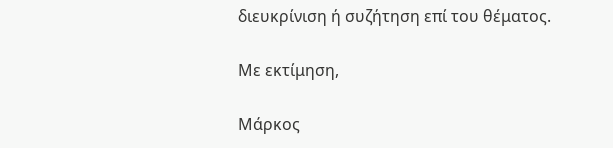διευκρίνιση ή συζήτηση επί του θέματος.

Με εκτίμηση,

Μάρκος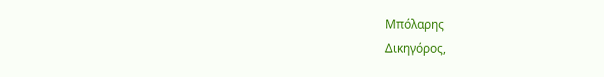Μπόλαρης
Δικηγόρος,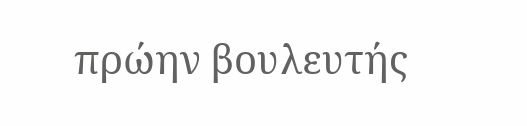πρώην βουλευτής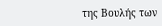της Βουλής των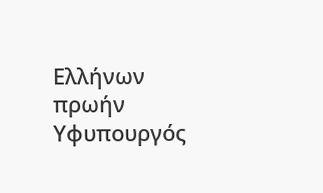Ελλήνων
πρωήν Υφυπουργός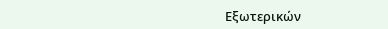Εξωτερικών